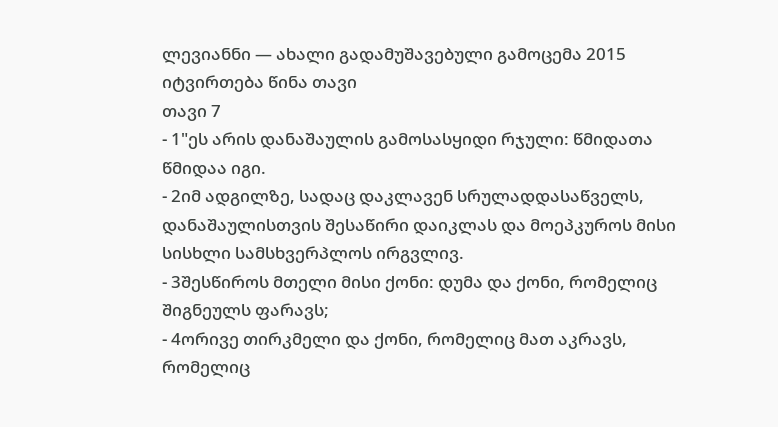ლევიანნი — ახალი გადამუშავებული გამოცემა 2015
იტვირთება წინა თავი
თავი 7
- 1"ეს არის დანაშაულის გამოსასყიდი რჯული: წმიდათა წმიდაა იგი.
- 2იმ ადგილზე, სადაც დაკლავენ სრულადდასაწველს, დანაშაულისთვის შესაწირი დაიკლას და მოეპკუროს მისი სისხლი სამსხვერპლოს ირგვლივ.
- 3შესწიროს მთელი მისი ქონი: დუმა და ქონი, რომელიც შიგნეულს ფარავს;
- 4ორივე თირკმელი და ქონი, რომელიც მათ აკრავს, რომელიც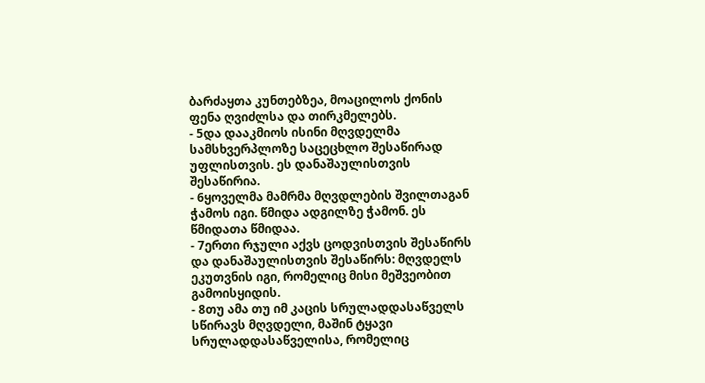ბარძაყთა კუნთებზეა, მოაცილოს ქონის ფენა ღვიძლსა და თირკმელებს.
- 5და დააკმიოს ისინი მღვდელმა სამსხვერპლოზე საცეცხლო შესაწირად უფლისთვის. ეს დანაშაულისთვის შესაწირია.
- 6ყოველმა მამრმა მღვდლების შვილთაგან ჭამოს იგი. წმიდა ადგილზე ჭამონ. ეს წმიდათა წმიდაა.
- 7ერთი რჯული აქვს ცოდვისთვის შესაწირს და დანაშაულისთვის შესაწირს: მღვდელს ეკუთვნის იგი, რომელიც მისი მეშვეობით გამოისყიდის.
- 8თუ ამა თუ იმ კაცის სრულადდასაწველს სწირავს მღვდელი, მაშინ ტყავი სრულადდასაწველისა, რომელიც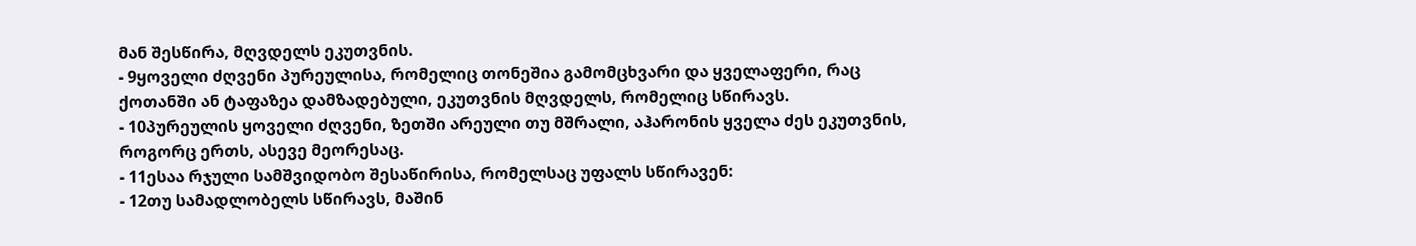მან შესწირა, მღვდელს ეკუთვნის.
- 9ყოველი ძღვენი პურეულისა, რომელიც თონეშია გამომცხვარი და ყველაფერი, რაც ქოთანში ან ტაფაზეა დამზადებული, ეკუთვნის მღვდელს, რომელიც სწირავს.
- 10პურეულის ყოველი ძღვენი, ზეთში არეული თუ მშრალი, აჰარონის ყველა ძეს ეკუთვნის, როგორც ერთს, ასევე მეორესაც.
- 11ესაა რჯული სამშვიდობო შესაწირისა, რომელსაც უფალს სწირავენ:
- 12თუ სამადლობელს სწირავს, მაშინ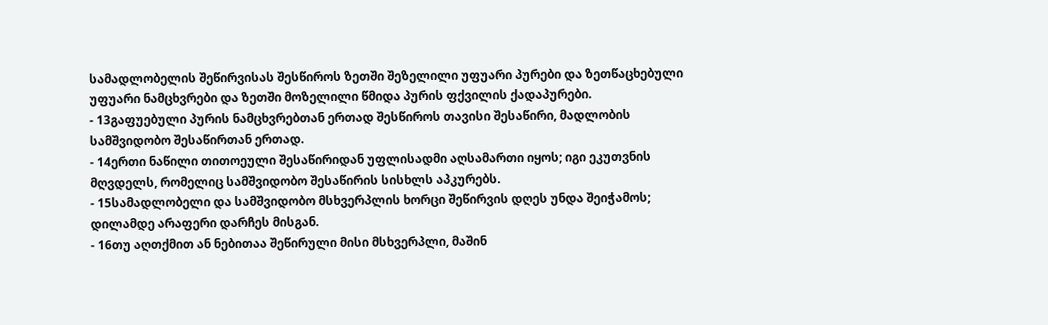სამადლობელის შეწირვისას შესწიროს ზეთში შეზელილი უფუარი პურები და ზეთწაცხებული უფუარი ნამცხვრები და ზეთში მოზელილი წმიდა პურის ფქვილის ქადაპურები.
- 13გაფუებული პურის ნამცხვრებთან ერთად შესწიროს თავისი შესაწირი, მადლობის სამშვიდობო შესაწირთან ერთად.
- 14ერთი ნაწილი თითოეული შესაწირიდან უფლისადმი აღსამართი იყოს; იგი ეკუთვნის მღვდელს, რომელიც სამშვიდობო შესაწირის სისხლს აპკურებს.
- 15სამადლობელი და სამშვიდობო მსხვერპლის ხორცი შეწირვის დღეს უნდა შეიჭამოს; დილამდე არაფერი დარჩეს მისგან.
- 16თუ აღთქმით ან ნებითაა შეწირული მისი მსხვერპლი, მაშინ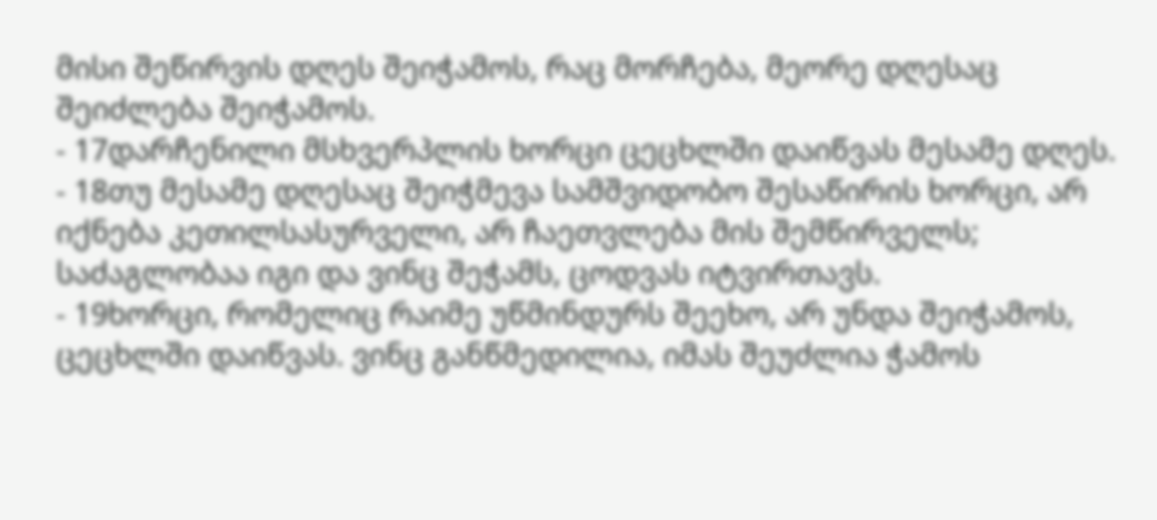მისი შეწირვის დღეს შეიჭამოს, რაც მორჩება, მეორე დღესაც შეიძლება შეიჭამოს.
- 17დარჩენილი მსხვერპლის ხორცი ცეცხლში დაიწვას მესამე დღეს.
- 18თუ მესამე დღესაც შეიჭმევა სამშვიდობო შესაწირის ხორცი, არ იქნება კეთილსასურველი, არ ჩაეთვლება მის შემწირველს; საძაგლობაა იგი და ვინც შეჭამს, ცოდვას იტვირთავს.
- 19ხორცი, რომელიც რაიმე უწმინდურს შეეხო, არ უნდა შეიჭამოს, ცეცხლში დაიწვას. ვინც განწმედილია, იმას შეუძლია ჭამოს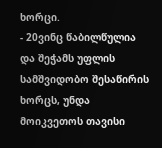ხორცი.
- 20ვინც წაბილწულია და შეჭამს უფლის სამშვიდობო შესაწირის ხორცს, უნდა მოიკვეთოს თავისი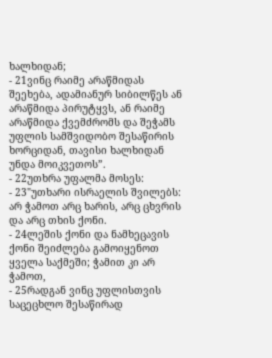ხალხიდან;
- 21ვინც რაიმე არაწმიდას შეეხება, ადამიანურ სიბილწეს ან არაწმიდა პირუტყვს, ან რაიმე არაწმიდა ქვემძრომს და შეჭამს უფლის სამშვიდობო შესაწირის ხორციდან, თავისი ხალხიდან უნდა მოიკვეთოს”.
- 22უთხრა უფალმა მოსეს:
- 23"უთხარი ისრაელის შვილებს: არ ჭამოთ არც ხარის, არც ცხვრის და არც თხის ქონი.
- 24ლეშის ქონი და ნამხეცავის ქონი შეიძლება გამოიყენოთ ყველა საქმეში; ჭამით კი არ ჭამოთ,
- 25რადგან ვინც უფლისთვის საცეცხლო შესაწირად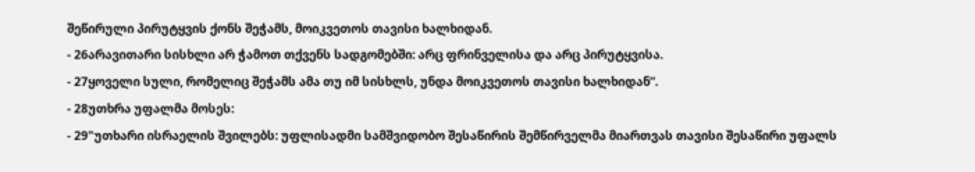შეწირული პირუტყვის ქონს შეჭამს, მოიკვეთოს თავისი ხალხიდან.
- 26არავითარი სისხლი არ ჭამოთ თქვენს სადგომებში: არც ფრინველისა და არც პირუტყვისა.
- 27ყოველი სული, რომელიც შეჭამს ამა თუ იმ სისხლს, უნდა მოიკვეთოს თავისი ხალხიდან”.
- 28უთხრა უფალმა მოსეს:
- 29"უთხარი ისრაელის შვილებს: უფლისადმი სამშვიდობო შესაწირის შემწირველმა მიართვას თავისი შესაწირი უფალს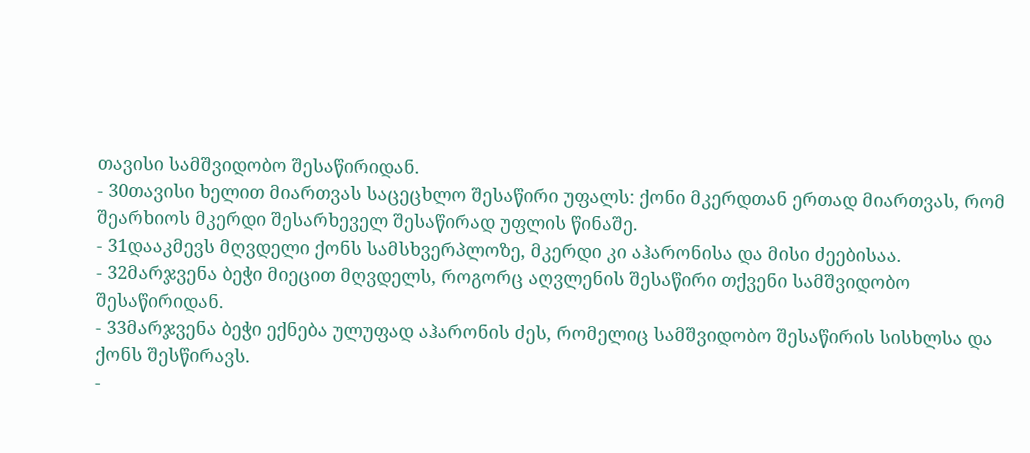თავისი სამშვიდობო შესაწირიდან.
- 30თავისი ხელით მიართვას საცეცხლო შესაწირი უფალს: ქონი მკერდთან ერთად მიართვას, რომ შეარხიოს მკერდი შესარხეველ შესაწირად უფლის წინაშე.
- 31დააკმევს მღვდელი ქონს სამსხვერპლოზე, მკერდი კი აჰარონისა და მისი ძეებისაა.
- 32მარჯვენა ბეჭი მიეცით მღვდელს, როგორც აღვლენის შესაწირი თქვენი სამშვიდობო შესაწირიდან.
- 33მარჯვენა ბეჭი ექნება ულუფად აჰარონის ძეს, რომელიც სამშვიდობო შესაწირის სისხლსა და ქონს შესწირავს.
-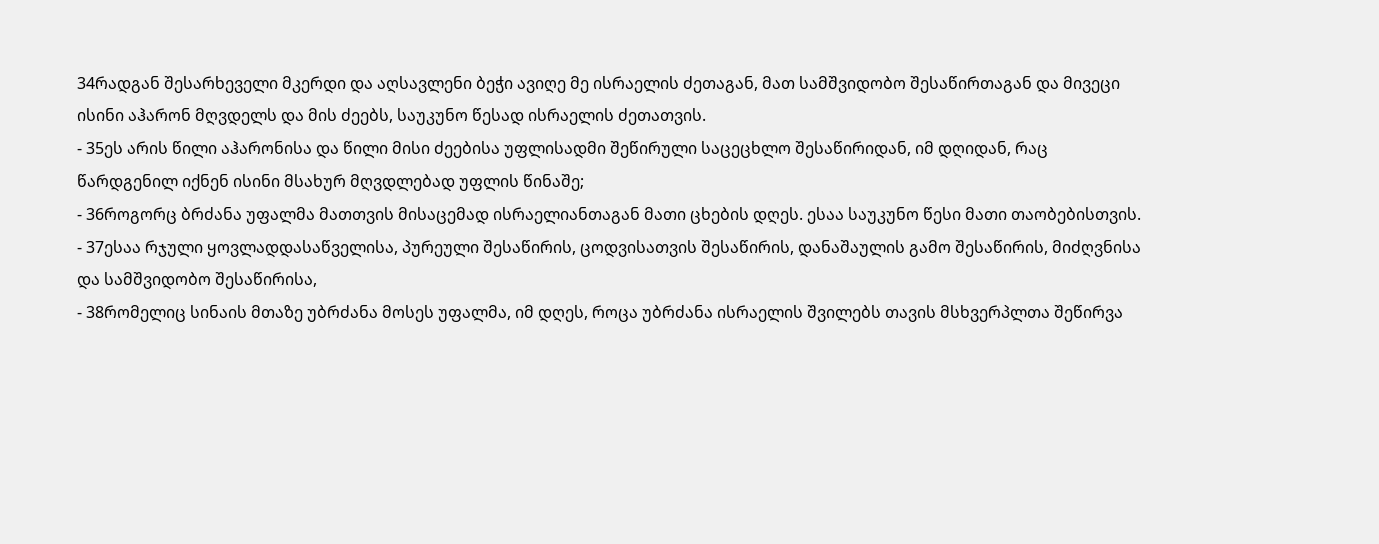34რადგან შესარხეველი მკერდი და აღსავლენი ბეჭი ავიღე მე ისრაელის ძეთაგან, მათ სამშვიდობო შესაწირთაგან და მივეცი ისინი აჰარონ მღვდელს და მის ძეებს, საუკუნო წესად ისრაელის ძეთათვის.
- 35ეს არის წილი აჰარონისა და წილი მისი ძეებისა უფლისადმი შეწირული საცეცხლო შესაწირიდან, იმ დღიდან, რაც წარდგენილ იქნენ ისინი მსახურ მღვდლებად უფლის წინაშე;
- 36როგორც ბრძანა უფალმა მათთვის მისაცემად ისრაელიანთაგან მათი ცხების დღეს. ესაა საუკუნო წესი მათი თაობებისთვის.
- 37ესაა რჯული ყოვლადდასაწველისა, პურეული შესაწირის, ცოდვისათვის შესაწირის, დანაშაულის გამო შესაწირის, მიძღვნისა და სამშვიდობო შესაწირისა,
- 38რომელიც სინაის მთაზე უბრძანა მოსეს უფალმა, იმ დღეს, როცა უბრძანა ისრაელის შვილებს თავის მსხვერპლთა შეწირვა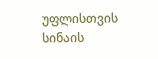უფლისთვის სინაის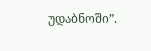უდაბნოში”.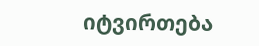იტვირთება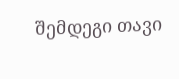შემდეგი თავი